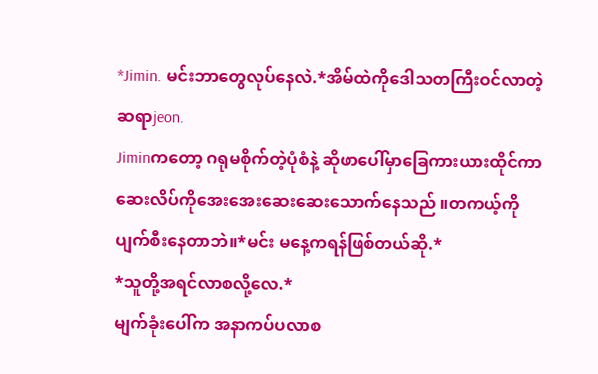*Jimin. မင်းဘာတွေလုပ်နေလဲ.*အိမ်ထဲကိုဒေါသတကြီးဝင်လာတဲ့ဆရာjeon.
Jiminကတော့ ဂရုမစိုက်တဲ့ပုံစံနဲ့ ဆိုဖာပေါ်မှာခြေကားယားထိုင်ကာ ဆေးလိပ်ကိုအေးအေးဆေးဆေးသောက်နေသည် ။တကယ့်ကိုပျက်စီးနေတာဘဲ။*မင်း မနေ့ကရန်ဖြစ်တယ်ဆို.*
*သူတို့အရင်လာစလို့လေ.*
မျက်ခုံးပေါ်က အနာကပ်ပလာစ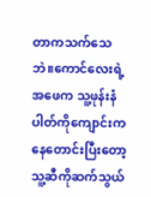တာကသက်သေဘဲ။ကောင်လေးရဲ့ အဖေက သူ့ဖုန်းနံပါတ်ကိုကျောင်းကနေတောင်းပြီးတော့သူ့ဆီကိုဆက်သွယ်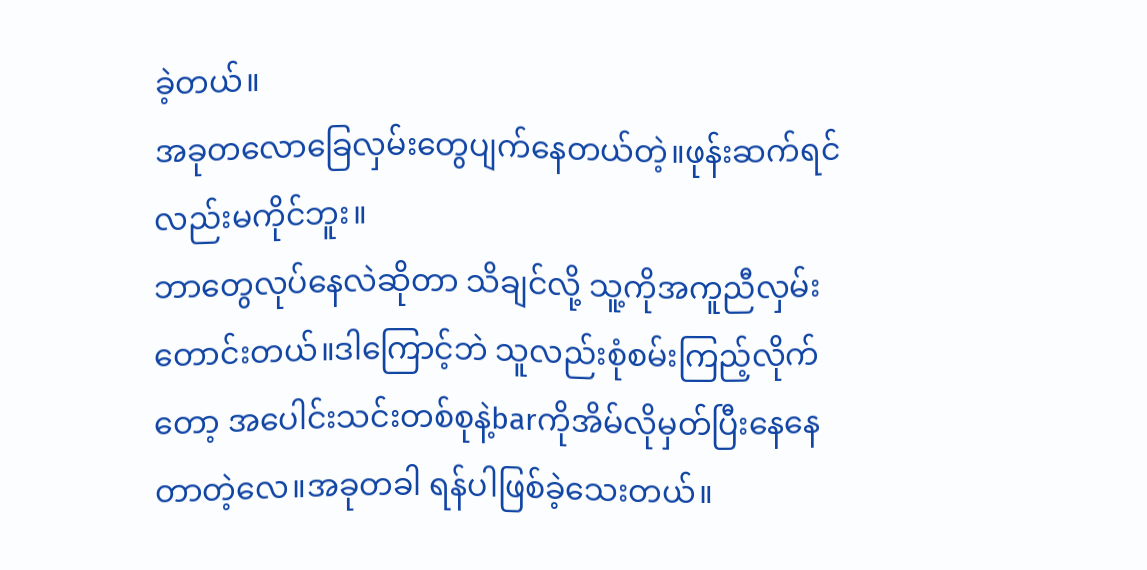ခဲ့တယ်။
အခုတလောခြေလှမ်းတွေပျက်နေတယ်တဲ့။ဖုန်းဆက်ရင်လည်းမကိုင်ဘူး။
ဘာတွေလုပ်နေလဲဆိုတာ သိချင်လို့ သူ့ကိုအကူညီလှမ်းတောင်းတယ်။ဒါကြောင့်ဘဲ သူလည်းစုံစမ်းကြည့်လိုက်တော့ အပေါင်းသင်းတစ်စုနဲ့barကိုအိမ်လိုမှတ်ပြီးနေနေတာတဲ့လေ။အခုတခါ ရန်ပါဖြစ်ခဲ့သေးတယ်။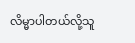လိမ္မာပါတယ်လို့သူ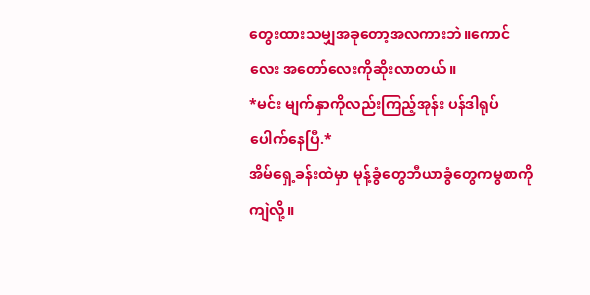တွေးထားသမျှအခုတော့အလကားဘဲ။ကောင်လေး အတော်လေးကိုဆိုးလာတယ်။
*မင်း မျက်နှာကိုလည်းကြည့်အုန်း ပန်ဒါရုပ်ပေါက်နေပြီ.*
အိမ်ရှေ့ခန်းထဲမှာ မုန့်ခွံတွေဘီယာခွံတွေကမွစာကိုကျဲလို့။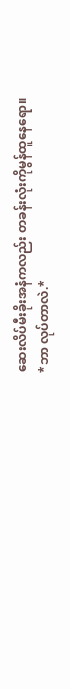ဆေးလိပ်မီးခိုးအနံကလည်း တခန်းလုံးကိုမွန်ထူနေရော။
*ဘာ လုပ်တာလဲ.*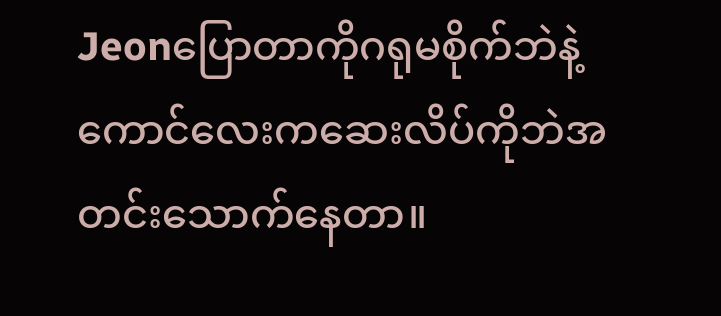Jeonပြောတာကိုဂရုမစိုက်ဘဲနဲ့ ကောင်လေးကဆေးလိပ်ကိုဘဲအတင်းသောက်နေတာ။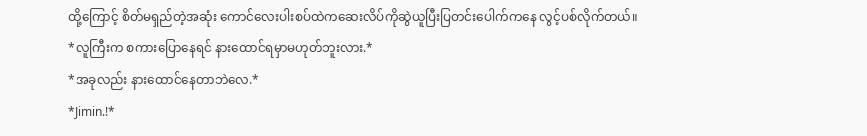ထို့ကြောင့် စိတ်မရှည်တဲ့အဆုံး ကောင်လေးပါးစပ်ထဲကဆေးလိပ်ကိုဆွဲယူပြီးပြတင်းပေါက်ကနေ လွင့်ပစ်လိုက်တယ်။
*လူကြီးက စကားပြောနေရင် နားထောင်ရမှာမဟုတ်ဘူးလား.*
*အခုလည်း နားထောင်နေတာဘဲလေ.*
*Jimin.!*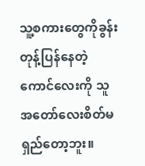သူ့စကားတွေကိုခွန်းတုန့်ပြန်နေတဲ့ကောင်လေးကို သူအတော်လေးစိတ်မရှည်တော့ဘူး။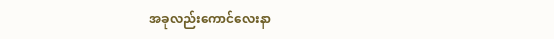အခုလည်းကောင်လေးနာ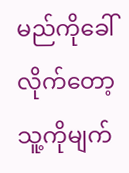မည်ကိုခေါ်လိုက်တော့ သူ့ကိုမျက်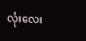လုံးလေး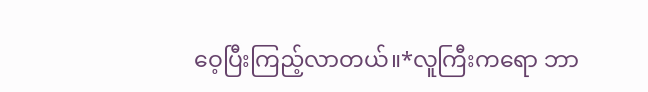ဝေ့ပြီးကြည့်လာတယ်။*လူကြီးကရော ဘာ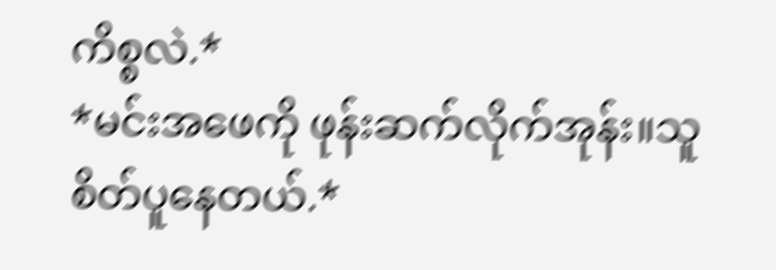ကိစ္စလဲ.*
*မင်းအဖေကို ဖုန်းဆက်လိုက်အုန်း။သူ စိတ်ပူနေတယ်.*